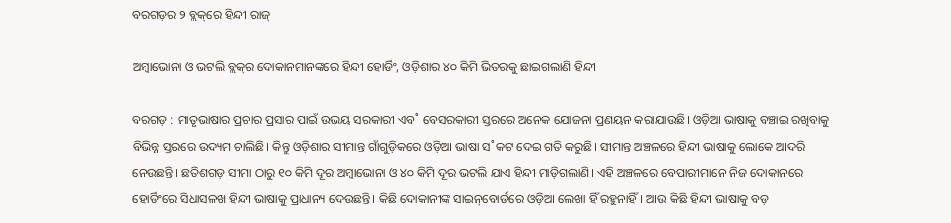ବରଗଡ଼ର ୨ ବ୍ଲକ୍‌ରେ ହିନ୍ଦୀ ରାଜ୍‌

ଅମ୍ବାଭୋନା ଓ ଭଟଲି ବ୍ଲକ୍‌ର ଦୋକାନମାନଙ୍କରେ ହିନ୍ଦୀ ହୋର୍ଡିଂ, ଓଡ଼ିଶାର ୪୦ କିମି ଭିତରକୁ ଛାଇଗଲାଣି ହିନ୍ଦୀ

ବରଗଡ଼ : ମାତୃଭାଷାର ପ୍ରଚାର ପ୍ରସାର ପାଇଁ ଉଭୟ ସରକାରୀ ଏବ˚ ବେସରକାରୀ ସ୍ତରରେ ଅନେକ ଯୋଜନା ପ୍ରଣୟନ କରାଯାଉଛି। ଓଡ଼ିଆ ଭାଷାକୁ ବଞ୍ଚାଇ ରଖିବାକୁ ବିଭିନ୍ନ ସ୍ତରରେ ଉଦ୍ୟମ ଚାଲିଛି। କିନ୍ତୁ ଓଡ଼ିଶାର ସୀମାନ୍ତ ଗାଁଗୁଡ଼ିକରେ ଓଡ଼ିଆ ଭାଷା ସ˚କଟ ଦେଇ ଗତି କରୁଛି। ସୀମାନ୍ତ ଅଞ୍ଚଳରେ ହିନ୍ଦୀ ଭାଷାକୁ ଲୋକେ ଆଦରି ନେଉଛନ୍ତି। ଛତିଶଗଡ଼ ସୀମା ଠାରୁ ୧୦ କିମି ଦୂର ଅମ୍ବାଭୋନା ଓ ୪୦ କିମି ଦୂର ଭଟଲି ଯାଏ ହିନ୍ଦୀ ମାଡ଼ିଗଲାଣି। ଏହି ଅଞ୍ଚଳରେ ବେପାରୀମାନେ ନିଜ ଦୋକାନରେ ହୋର୍ଡିଂରେ ସିଧାସଳଖ ହିନ୍ଦୀ ଭାଷାକୁ ପ୍ରାଧାନ୍ୟ ଦେଉଛନ୍ତି। କିଛି ଦୋକାନୀଙ୍କ ସାଇନ୍‌ବୋର୍ଡରେ ଓଡ଼ିଆ ଲେଖା ହିଁ ରହୁନାହିଁ। ଆଉ କିଛି ହିନ୍ଦୀ ଭାଷାକୁ ବଡ଼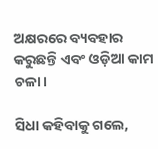ଅକ୍ଷରରେ ବ୍ୟବହାର କରୁଛନ୍ତି ଏବଂ ଓଡ଼ିଆ କାମ ଚଳା।

ସିଧା କହିବାକୁ ଗଲେ,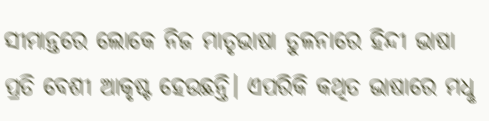ସୀମାନ୍ତରେ ଲୋକେ ନିଜ ମାତୃଭାଷା ତୁଳନାରେ ହିନ୍ଦୀ ଭାଷା ପ୍ରତି ବେଶୀ ଆକୃଷ୍ଟ ହେଉଛନ୍ତି। ଏପରିକି କଥିତ ଭାଷାରେ ମଧୢ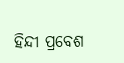ହିନ୍ଦୀ ପ୍ରବେଶ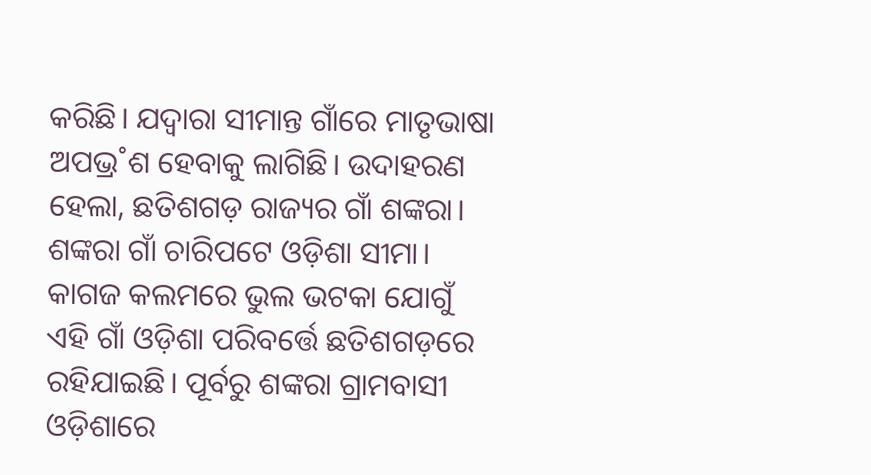କରିଛି। ଯଦ୍ବାରା ସୀମାନ୍ତ ଗାଁରେ ମାତୃଭାଷା ଅପଭ୍ର˚ଶ ହେବାକୁ ଲାଗିଛି। ଉଦାହରଣ ହେଲା, ଛତିଶଗଡ଼ ରାଜ୍ୟର ଗାଁ ଶଙ୍କରା। ଶଙ୍କରା ଗାଁ ଚାରିପଟେ ଓଡ଼ିଶା ସୀମା। କାଗଜ କଲମରେ ଭୁଲ ଭଟକା ଯୋଗୁଁ ଏହି ଗାଁ ଓଡ଼ିଶା ପରିବର୍ତ୍ତେ ଛତିଶଗଡ଼ରେ ରହିଯାଇଛି। ପୂର୍ବରୁ ଶଙ୍କରା ଗ୍ରାମବାସୀ ଓଡ଼ିଶାରେ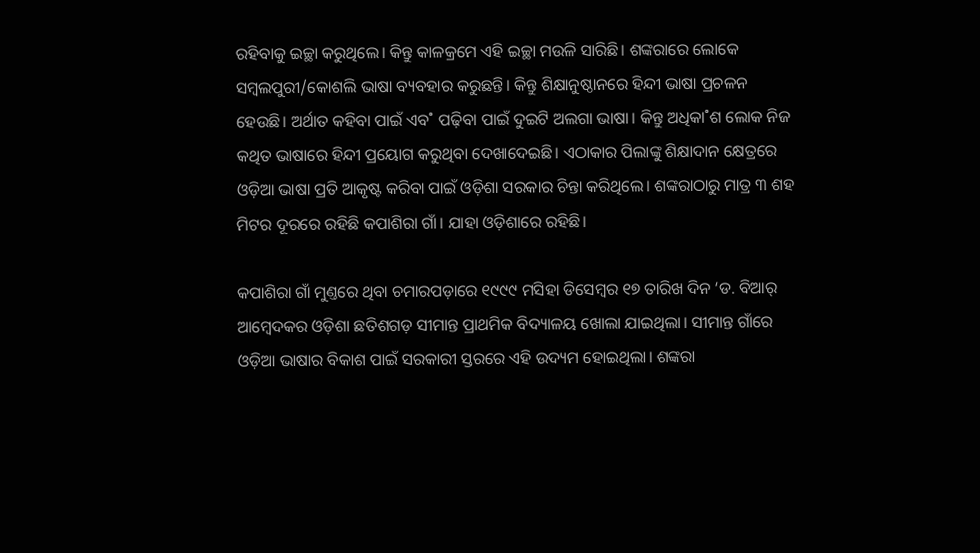ରହିବାକୁ ଇଚ୍ଛା କରୁଥିଲେ। କିନ୍ତୁ କାଳକ୍ରମେ ଏହି ଇଚ୍ଛା ମଉଳି ସାରିଛି। ଶଙ୍କରାରେ ଲୋକେ ସମ୍ବଲପୁରୀ/କୋଶଲି ଭାଷା ବ୍ୟବହାର କରୁଛନ୍ତି। କିନ୍ତୁ ଶିକ୍ଷାନୁଷ୍ଠାନରେ ହିନ୍ଦୀ ଭାଷା ପ୍ରଚଳନ ହେଉଛି। ଅର୍ଥାତ କହିବା ପାଇଁ ଏବ˚ ପଢ଼ିବା ପାଇଁ ଦୁଇଟି ଅଲଗା ଭାଷା। କିନ୍ତୁ ଅଧିକା˚ଶ ଲୋକ ନିଜ କଥିତ ଭାଷାରେ ହିନ୍ଦୀ ପ୍ରୟୋଗ କରୁଥିବା ଦେଖାଦେଇଛି। ଏଠାକାର ପିଲାଙ୍କୁ ଶିକ୍ଷାଦାନ କ୍ଷେତ୍ରରେ ଓଡ଼ିଆ ଭାଷା ପ୍ରତି ଆକୃଷ୍ଟ କରିବା ପାଇଁ ଓଡ଼ିଶା ସରକାର ଚିନ୍ତା କରିଥିଲେ। ଶଙ୍କରାଠାରୁ ମାତ୍ର ୩ ଶହ ମିଟର ଦୂରରେ ରହିଛି କପାଶିରା ଗାଁ। ଯାହା ଓଡ଼ିଶାରେ ରହିଛି।

କପାଶିରା ଗାଁ ମୁଣ୍ତରେ ଥିବା ଚମାରପଡ଼ାରେ ୧୯୯୯ ମସିହା ଡିସେମ୍ବର ୧୭ ତାରିଖ ଦିନ ‘ଡ. ବିଆର‌୍‌ ଆମ୍ବେଦକର ଓଡ଼ିଶା ଛତିଶଗଡ଼ ସୀମାନ୍ତ ପ୍ରାଥମିକ ବିଦ୍ୟାଳୟ ଖୋଲା ଯାଇଥିଲା। ସୀମାନ୍ତ ଗାଁରେ ଓଡ଼ିଆ ଭାଷାର ବିକାଶ ପାଇଁ ସରକାରୀ ସ୍ତରରେ ଏହି ଉଦ୍ୟମ ହୋଇଥିଲା। ଶଙ୍କରା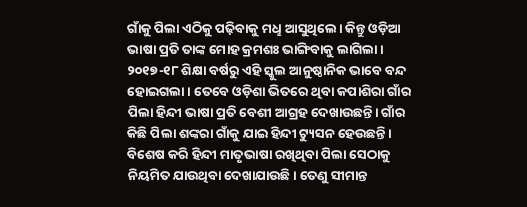ଗାଁକୁ ପିଲା ଏଠିକୁ ପଢ଼ିବାକୁ ମଧୢ ଆସୁଥିଲେ। କିନ୍ତୁ ଓଡ଼ିଆ ଭାଷା ପ୍ରତି ତାଙ୍କ ମୋହ କ୍ରମଶଃ ଭାଙ୍ଗିବାକୁ ଲାଗିଲା। ୨୦୧୭-୧୮ ଶିକ୍ଷା ବର୍ଷରୁ ଏହି ସ୍କୁଲ ଆନୁଷ୍ଠାନିକ ଭାବେ ବନ୍ଦ ହୋଇଗଲା। ତେବେ ଓଡ଼ିଶା ଭିତରେ ଥିବା କପାଶିରା ଗାଁର ପିଲା ହିନ୍ଦୀ ଭାଷା ପ୍ରତି ବେଶୀ ଆଗ୍ରହ ଦେଖାଉଛନ୍ତି। ଗାଁର କିଛି ପିଲା ଶଙ୍କରା ଗାଁକୁ ଯାଇ ହିନ୍ଦୀ ଟ୍ୟୁସନ ହେଉଛନ୍ତି। ବିଶେଷ କରି ହିନ୍ଦୀ ମାତୃଭାଷା ରଖିଥିବା ପିଲା ସେଠାକୁ ନିୟମିତ ଯାଉଥିବା ଦେଖାଯାଉଛି। ତେଣୁ ସୀମାନ୍ତ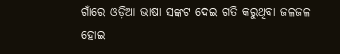ଗାଁରେ ଓଡ଼ିଆ ଭାଷା ସଙ୍କଟ ଦେଇ ଗତି କରୁଥିବା ଜଳଜଳ ହୋଇ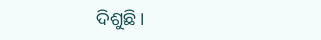ଦିଶୁଛି।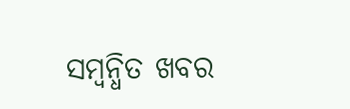ସମ୍ବନ୍ଧିତ ଖବର